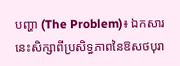បញ្ហា (The Problem)៖ ឯកសារនេះសិក្សាពីប្រសិទ្ធភាពនៃឱសថបុរា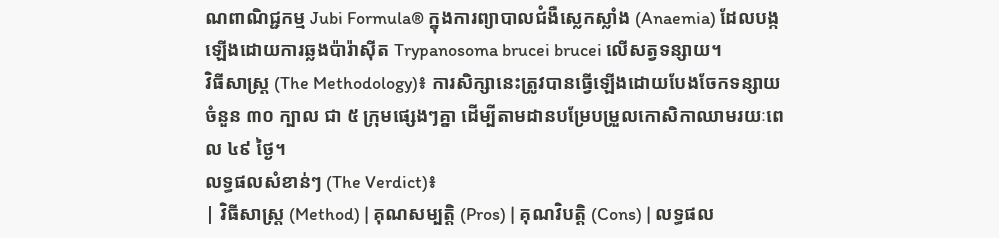ណពាណិជ្ជកម្ម Jubi Formula® ក្នុងការព្យាបាលជំងឺស្លេកស្លាំង (Anaemia) ដែលបង្កឡើងដោយការឆ្លងប៉ារ៉ាស៊ីត Trypanosoma brucei brucei លើសត្វទន្សាយ។
វិធីសាស្ត្រ (The Methodology)៖ ការសិក្សានេះត្រូវបានធ្វើឡើងដោយបែងចែកទន្សាយចំនួន ៣០ ក្បាល ជា ៥ ក្រុមផ្សេងៗគ្នា ដើម្បីតាមដានបម្រែបម្រួលកោសិកាឈាមរយៈពេល ៤៩ ថ្ងៃ។
លទ្ធផលសំខាន់ៗ (The Verdict)៖
| វិធីសាស្ត្រ (Method) | គុណសម្បត្តិ (Pros) | គុណវិបត្តិ (Cons) | លទ្ធផល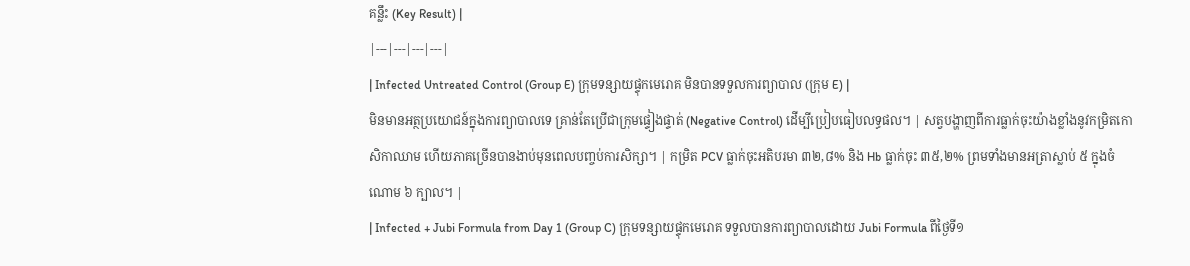គន្លឹះ (Key Result) |
|---|---|---|---|
| Infected Untreated Control (Group E) ក្រុមទន្សាយផ្ទុកមេរោគ មិនបានទទួលការព្យាបាល (ក្រុម E) |
មិនមានអត្ថប្រយោជន៍ក្នុងការព្យាបាលទេ គ្រាន់តែប្រើជាក្រុមផ្ទៀងផ្ទាត់ (Negative Control) ដើម្បីប្រៀបធៀបលទ្ធផល។ | សត្វបង្ហាញពីការធ្លាក់ចុះយ៉ាងខ្លាំងនូវកម្រិតកោសិកាឈាម ហើយភាគច្រើនបានងាប់មុនពេលបញ្ចប់ការសិក្សា។ | កម្រិត PCV ធ្លាក់ចុះអតិបរមា ៣២,៨% និង Hb ធ្លាក់ចុះ ៣៥,២% ព្រមទាំងមានអត្រាស្លាប់ ៥ ក្នុងចំណោម ៦ ក្បាល។ |
| Infected + Jubi Formula from Day 1 (Group C) ក្រុមទន្សាយផ្ទុកមេរោគ ទទួលបានការព្យាបាលដោយ Jubi Formula ពីថ្ងៃទី១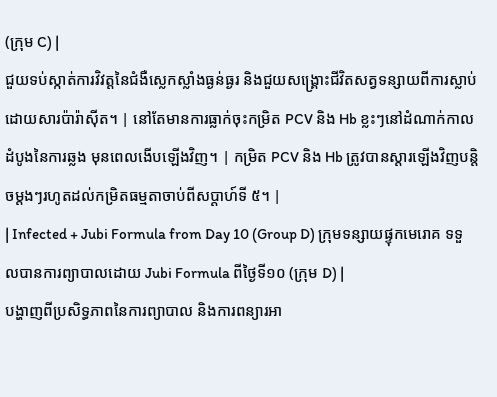(ក្រុម C) |
ជួយទប់ស្កាត់ការវិវត្តនៃជំងឺស្លេកស្លាំងធ្ងន់ធ្ងរ និងជួយសង្គ្រោះជីវិតសត្វទន្សាយពីការស្លាប់ដោយសារប៉ារ៉ាស៊ីត។ | នៅតែមានការធ្លាក់ចុះកម្រិត PCV និង Hb ខ្លះៗនៅដំណាក់កាលដំបូងនៃការឆ្លង មុនពេលងើបឡើងវិញ។ | កម្រិត PCV និង Hb ត្រូវបានស្តារឡើងវិញបន្តិចម្តងៗរហូតដល់កម្រិតធម្មតាចាប់ពីសប្តាហ៍ទី ៥។ |
| Infected + Jubi Formula from Day 10 (Group D) ក្រុមទន្សាយផ្ទុកមេរោគ ទទួលបានការព្យាបាលដោយ Jubi Formula ពីថ្ងៃទី១០ (ក្រុម D) |
បង្ហាញពីប្រសិទ្ធភាពនៃការព្យាបាល និងការពន្យារអា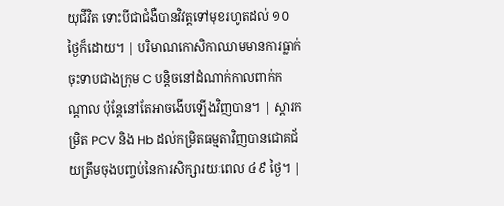យុជីវិត ទោះបីជាជំងឺបានវិវត្តទៅមុខរហូតដល់ ១០ ថ្ងៃក៏ដោយ។ | បរិមាណកោសិកាឈាមមានការធ្លាក់ចុះទាបជាងក្រុម C បន្តិចនៅដំណាក់កាលពាក់កណ្តាល ប៉ុន្តែនៅតែអាចងើបឡើងវិញបាន។ | ស្តារកម្រិត PCV និង Hb ដល់កម្រិតធម្មតាវិញបានជោគជ័យត្រឹមចុងបញ្ចប់នៃការសិក្សារយៈពេល ៤៩ ថ្ងៃ។ |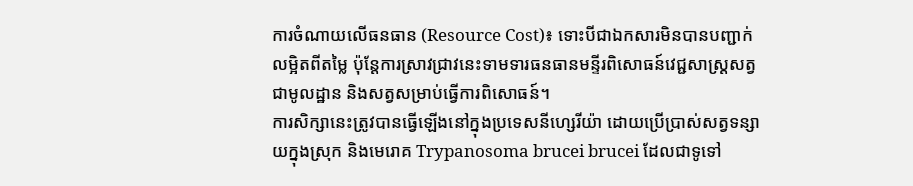ការចំណាយលើធនធាន (Resource Cost)៖ ទោះបីជាឯកសារមិនបានបញ្ជាក់លម្អិតពីតម្លៃ ប៉ុន្តែការស្រាវជ្រាវនេះទាមទារធនធានមន្ទីរពិសោធន៍វេជ្ជសាស្ត្រសត្វជាមូលដ្ឋាន និងសត្វសម្រាប់ធ្វើការពិសោធន៍។
ការសិក្សានេះត្រូវបានធ្វើឡើងនៅក្នុងប្រទេសនីហ្សេរីយ៉ា ដោយប្រើប្រាស់សត្វទន្សាយក្នុងស្រុក និងមេរោគ Trypanosoma brucei brucei ដែលជាទូទៅ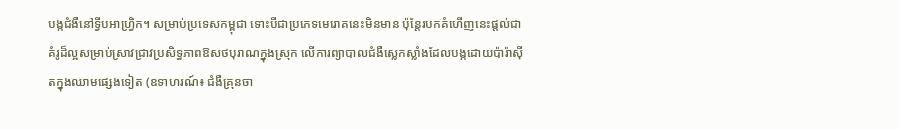បង្កជំងឺនៅទ្វីបអាហ្វ្រិក។ សម្រាប់ប្រទេសកម្ពុជា ទោះបីជាប្រភេទមេរោគនេះមិនមាន ប៉ុន្តែរបកគំហើញនេះផ្តល់ជាគំរូដ៏ល្អសម្រាប់ស្រាវជ្រាវប្រសិទ្ធភាពឱសថបុរាណក្នុងស្រុក លើការព្យាបាលជំងឺស្លេកស្លាំងដែលបង្កដោយប៉ារ៉ាស៊ីតក្នុងឈាមផ្សេងទៀត (ឧទាហរណ៍៖ ជំងឺគ្រុនចា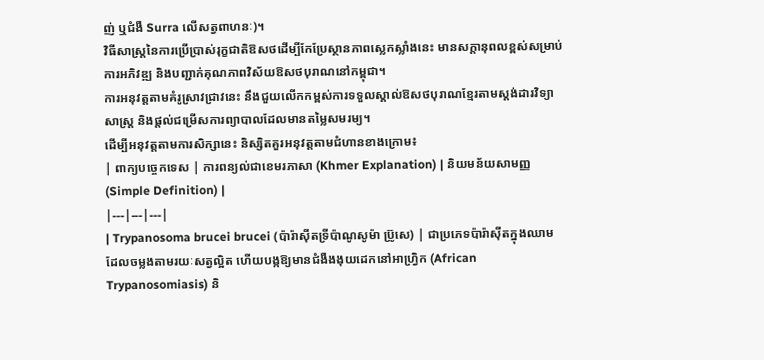ញ់ ឬជំងឺ Surra លើសត្វពាហនៈ)។
វិធីសាស្ត្រនៃការប្រើប្រាស់រុក្ខជាតិឱសថដើម្បីកែប្រែស្ថានភាពស្លេកស្លាំងនេះ មានសក្តានុពលខ្ពស់សម្រាប់ការអភិវឌ្ឍ និងបញ្ជាក់គុណភាពវិស័យឱសថបុរាណនៅកម្ពុជា។
ការអនុវត្តតាមគំរូស្រាវជ្រាវនេះ នឹងជួយលើកកម្ពស់ការទទួលស្គាល់ឱសថបុរាណខ្មែរតាមស្តង់ដារវិទ្យាសាស្ត្រ និងផ្តល់ជម្រើសការព្យាបាលដែលមានតម្លៃសមរម្យ។
ដើម្បីអនុវត្តតាមការសិក្សានេះ និស្សិតគួរអនុវត្តតាមជំហានខាងក្រោម៖
| ពាក្យបច្ចេកទេស | ការពន្យល់ជាខេមរភាសា (Khmer Explanation) | និយមន័យសាមញ្ញ (Simple Definition) |
|---|---|---|
| Trypanosoma brucei brucei (ប៉ារ៉ាស៊ីតទ្រីប៉ាណូសូម៉ា ប៊្រូសេ) | ជាប្រភេទប៉ារ៉ាស៊ីតក្នុងឈាមដែលចម្លងតាមរយៈសត្វល្អិត ហើយបង្កឱ្យមានជំងឺងងុយដេកនៅអាហ្វ្រិក (African Trypanosomiasis) និ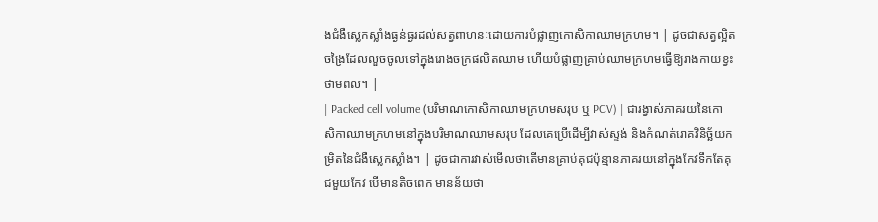ងជំងឺស្លេកស្លាំងធ្ងន់ធ្ងរដល់សត្វពាហនៈដោយការបំផ្លាញកោសិកាឈាមក្រហម។ | ដូចជាសត្វល្អិតចង្រៃដែលលួចចូលទៅក្នុងរោងចក្រផលិតឈាម ហើយបំផ្លាញគ្រាប់ឈាមក្រហមធ្វើឱ្យរាងកាយខ្វះថាមពល។ |
| Packed cell volume (បរិមាណកោសិកាឈាមក្រហមសរុប ឬ PCV) | ជារង្វាស់ភាគរយនៃកោសិកាឈាមក្រហមនៅក្នុងបរិមាណឈាមសរុប ដែលគេប្រើដើម្បីវាស់ស្ទង់ និងកំណត់រោគវិនិច្ឆ័យកម្រិតនៃជំងឺស្លេកស្លាំង។ | ដូចជាការវាស់មើលថាតើមានគ្រាប់គុជប៉ុន្មានភាគរយនៅក្នុងកែវទឹកតែគុជមួយកែវ បើមានតិចពេក មានន័យថា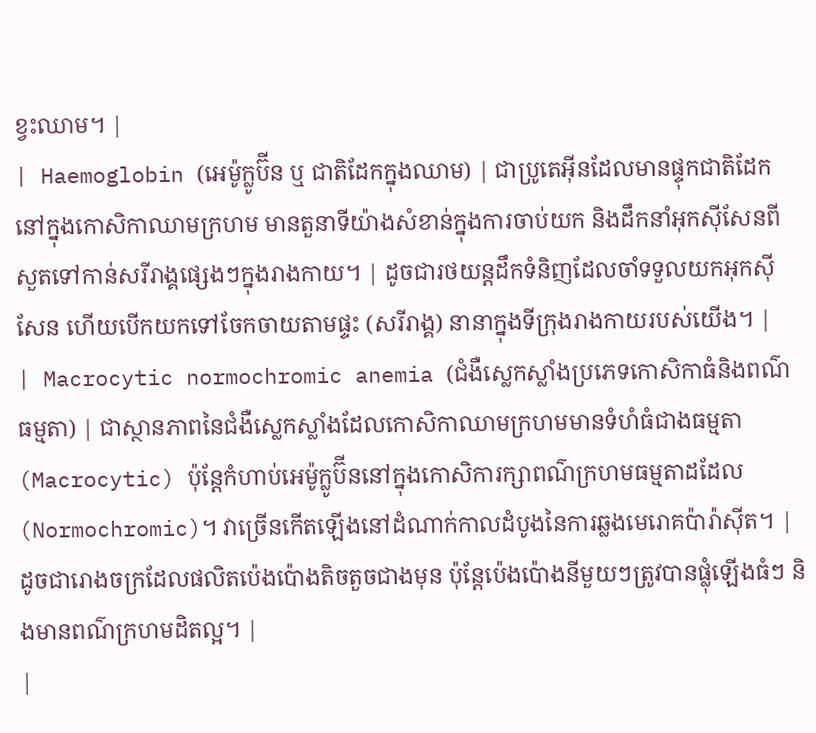ខ្វះឈាម។ |
| Haemoglobin (អេម៉ូក្លូប៊ីន ឬ ជាតិដែកក្នុងឈាម) | ជាប្រូតេអ៊ីនដែលមានផ្ទុកជាតិដែកនៅក្នុងកោសិកាឈាមក្រហម មានតួនាទីយ៉ាងសំខាន់ក្នុងការចាប់យក និងដឹកនាំអុកស៊ីសែនពីសួតទៅកាន់សរីរាង្គផ្សេងៗក្នុងរាងកាយ។ | ដូចជារថយន្តដឹកទំនិញដែលចាំទទួលយកអុកស៊ីសែន ហើយបើកយកទៅចែកចាយតាមផ្ទះ (សរីរាង្គ) នានាក្នុងទីក្រុងរាងកាយរបស់យើង។ |
| Macrocytic normochromic anemia (ជំងឺស្លេកស្លាំងប្រភេទកោសិកាធំនិងពណ៌ធម្មតា) | ជាស្ថានភាពនៃជំងឺស្លេកស្លាំងដែលកោសិកាឈាមក្រហមមានទំហំធំជាងធម្មតា (Macrocytic) ប៉ុន្តែកំហាប់អេម៉ូក្លូប៊ីននៅក្នុងកោសិការក្សាពណ៌ក្រហមធម្មតាដដែល (Normochromic)។ វាច្រើនកើតឡើងនៅដំណាក់កាលដំបូងនៃការឆ្លងមេរោគប៉ារ៉ាស៊ីត។ | ដូចជារោងចក្រដែលផលិតប៉េងប៉ោងតិចតួចជាងមុន ប៉ុន្តែប៉េងប៉ោងនីមួយៗត្រូវបានផ្លុំឡើងធំៗ និងមានពណ៌ក្រហមដិតល្អ។ |
|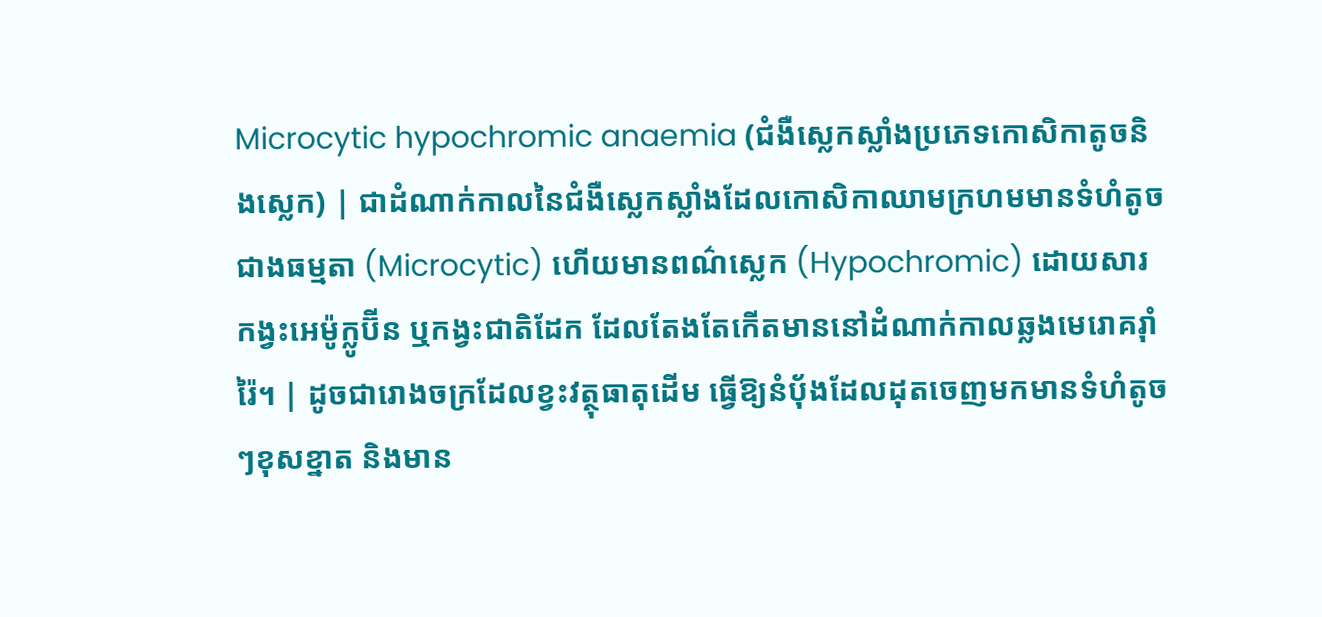Microcytic hypochromic anaemia (ជំងឺស្លេកស្លាំងប្រភេទកោសិកាតូចនិងស្លេក) | ជាដំណាក់កាលនៃជំងឺស្លេកស្លាំងដែលកោសិកាឈាមក្រហមមានទំហំតូចជាងធម្មតា (Microcytic) ហើយមានពណ៌ស្លេក (Hypochromic) ដោយសារកង្វះអេម៉ូក្លូប៊ីន ឬកង្វះជាតិដែក ដែលតែងតែកើតមាននៅដំណាក់កាលឆ្លងមេរោគរ៉ាំរ៉ៃ។ | ដូចជារោងចក្រដែលខ្វះវត្ថុធាតុដើម ធ្វើឱ្យនំប៉័ងដែលដុតចេញមកមានទំហំតូចៗខុសខ្នាត និងមាន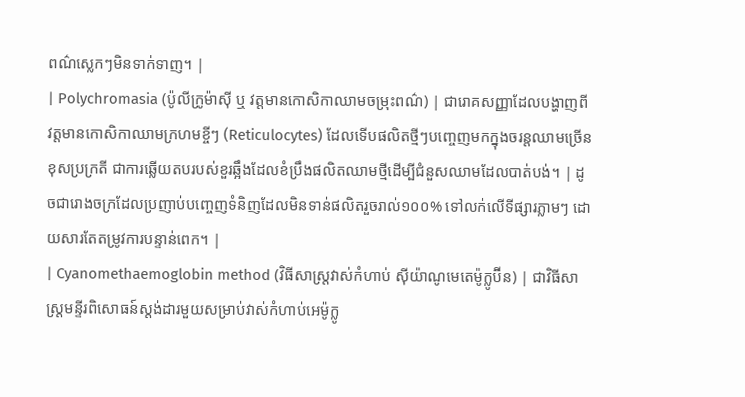ពណ៌ស្លេកៗមិនទាក់ទាញ។ |
| Polychromasia (ប៉ូលីក្រូម៉ាស៊ី ឬ វត្តមានកោសិកាឈាមចម្រុះពណ៌) | ជារោគសញ្ញាដែលបង្ហាញពីវត្តមានកោសិកាឈាមក្រហមខ្ចីៗ (Reticulocytes) ដែលទើបផលិតថ្មីៗបញ្ចេញមកក្នុងចរន្តឈាមច្រើនខុសប្រក្រតី ជាការឆ្លើយតបរបស់ខួរឆ្អឹងដែលខំប្រឹងផលិតឈាមថ្មីដើម្បីជំនួសឈាមដែលបាត់បង់។ | ដូចជារោងចក្រដែលប្រញាប់បញ្ចេញទំនិញដែលមិនទាន់ផលិតរួចរាល់១០០% ទៅលក់លើទីផ្សារភ្លាមៗ ដោយសារតែតម្រូវការបន្ទាន់ពេក។ |
| Cyanomethaemoglobin method (វិធីសាស្ត្រវាស់កំហាប់ ស៊ីយ៉ាណូមេតេម៉ូក្លូប៊ីន) | ជាវិធីសាស្ត្រមន្ទីរពិសោធន៍ស្តង់ដារមួយសម្រាប់វាស់កំហាប់អេម៉ូក្លូ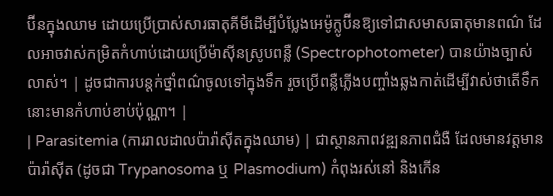ប៊ីនក្នុងឈាម ដោយប្រើប្រាស់សារធាតុគីមីដើម្បីបំប្លែងអេម៉ូក្លូប៊ីនឱ្យទៅជាសមាសធាតុមានពណ៌ ដែលអាចវាស់កម្រិតកំហាប់ដោយប្រើម៉ាស៊ីនស្រូបពន្លឺ (Spectrophotometer) បានយ៉ាងច្បាស់លាស់។ | ដូចជាការបន្តក់ថ្នាំពណ៌ចូលទៅក្នុងទឹក រួចប្រើពន្លឺភ្លើងបញ្ចាំងឆ្លងកាត់ដើម្បីវាស់ថាតើទឹកនោះមានកំហាប់ខាប់ប៉ុណ្ណា។ |
| Parasitemia (ការរាលដាលប៉ារ៉ាស៊ីតក្នុងឈាម) | ជាស្ថានភាពវឌ្ឍនភាពជំងឺ ដែលមានវត្តមានប៉ារ៉ាស៊ីត (ដូចជា Trypanosoma ឬ Plasmodium) កំពុងរស់នៅ និងកើន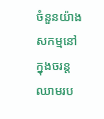ចំនួនយ៉ាងសកម្មនៅក្នុងចរន្តឈាមរប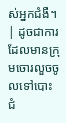ស់អ្នកជំងឺ។ | ដូចជាការដែលមានក្រុមចោរលួចចូលទៅបោះជំ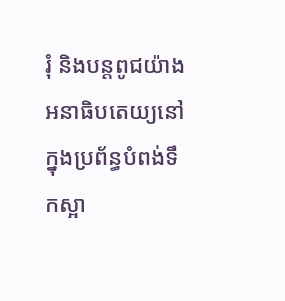រុំ និងបន្តពូជយ៉ាងអនាធិបតេយ្យនៅក្នុងប្រព័ន្ធបំពង់ទឹកស្អា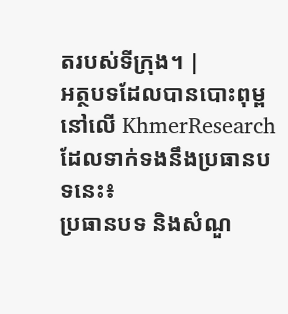តរបស់ទីក្រុង។ |
អត្ថបទដែលបានបោះពុម្ពនៅលើ KhmerResearch ដែលទាក់ទងនឹងប្រធានបទនេះ៖
ប្រធានបទ និងសំណួ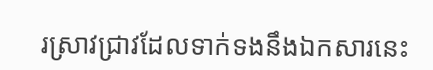រស្រាវជ្រាវដែលទាក់ទងនឹងឯកសារនេះ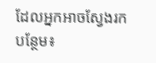ដែលអ្នកអាចស្វែងរកបន្ថែម៖